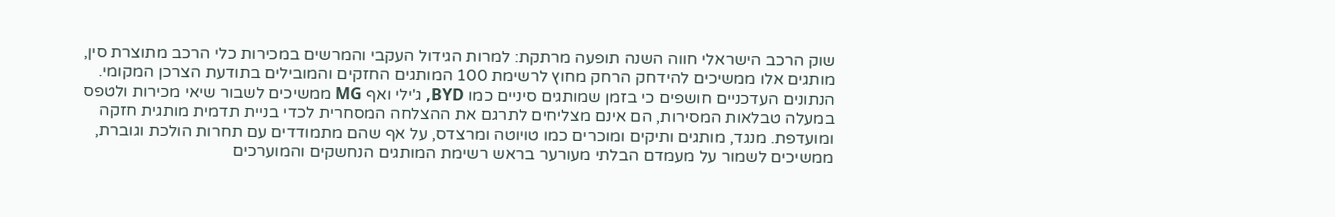שוק הרכב הישראלי חווה השנה תופעה מרתקת: למרות הגידול העקבי והמרשים במכירות כלי הרכב מתוצרת סין, מותגים אלו ממשיכים להידחק הרחק מחוץ לרשימת 100 המותגים החזקים והמובילים בתודעת הצרכן המקומי.
הנתונים העדכניים חושפים כי בזמן שמותגים סיניים כמו BYD, ג'ילי ואף MG ממשיכים לשבור שיאי מכירות ולטפס במעלה טבלאות המסירות, הם אינם מצליחים לתרגם את ההצלחה המסחרית לכדי בניית תדמית מותגית חזקה ומועדפת. מנגד, מותגים ותיקים ומוכרים כמו טויוטה ומרצדס, על אף שהם מתמודדים עם תחרות הולכת וגוברת, ממשיכים לשמור על מעמדם הבלתי מעורער בראש רשימת המותגים הנחשקים והמוערכים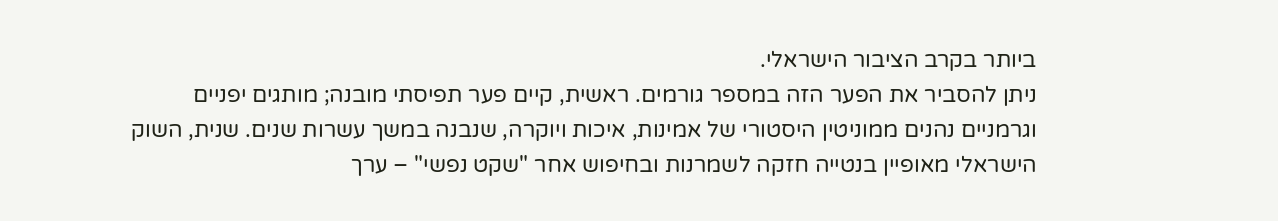ביותר בקרב הציבור הישראלי.
ניתן להסביר את הפער הזה במספר גורמים. ראשית, קיים פער תפיסתי מובנה; מותגים יפניים וגרמניים נהנים ממוניטין היסטורי של אמינות, איכות ויוקרה, שנבנה במשך עשרות שנים. שנית, השוק הישראלי מאופיין בנטייה חזקה לשמרנות ובחיפוש אחר "שקט נפשי" – ערך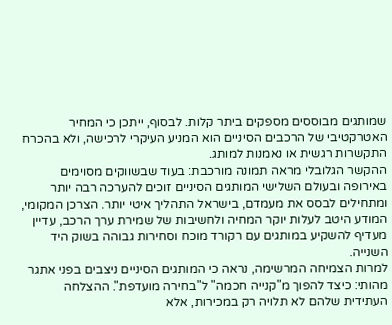שמותגים מבוססים מספקים ביתר קלות. לבסוף, ייתכן כי המחיר האטרקטיבי של הרכבים הסיניים הוא המניע העיקרי לרכישה, ולא בהכרח התקשרות רגשית או נאמנות למותג.
ההקשר הגלובלי מראה תמונה מורכבת: בעוד שבשווקים מסוימים באירופה ובעולם השלישי המותגים הסיניים זוכים להערכה רבה יותר ומתחילים לבסס את מעמדם, בישראל התהליך איטי יותר. הצרכן המקומי, המודע היטב לעלות יוקר המחיה ולחשיבות של שמירת ערך הרכב, עדיין מעדיף להשקיע במותגים עם רקורד מוכח וסחירות גבוהה בשוק היד השנייה.
למרות הצמיחה המרשימה, נראה כי המותגים הסיניים ניצבים בפני אתגר מהותי: כיצד להפוך מ"קנייה חכמה" ל"בחירה מועדפת". ההצלחה העתידית שלהם לא תלויה רק במכירות, אלא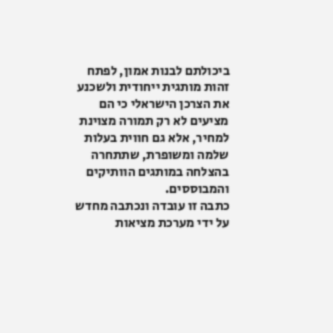ביכולתם לבנות אמון, לפתח זהות מותגית ייחודית ולשכנע את הצרכן הישראלי כי הם מציעים לא רק תמורה מצוינת למחיר, אלא גם חווית בעלות שלמה ומשופרת, שתתחרה בהצלחה במותגים הוותיקים והמבוססים.
כתבה זו עובדה ונכתבה מחדש על ידי מערכת מציאות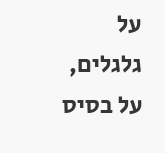על גלגלים, על בסיס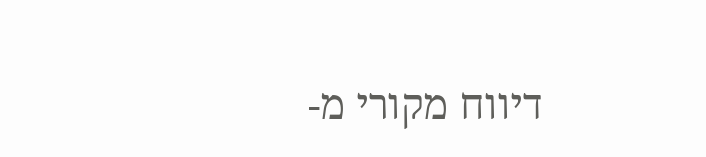דיווח מקורי מ-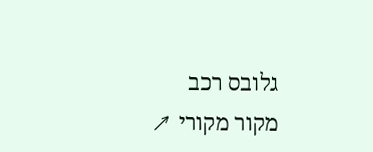גלובס רכב
מקור מקורי ↗